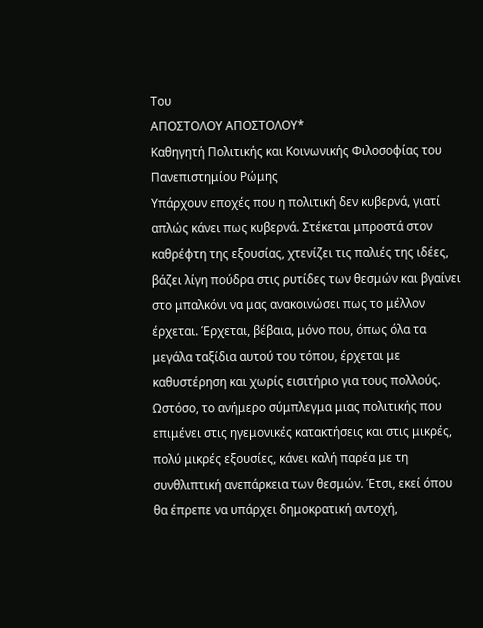Του
ΑΠΟΣΤΟΛΟΥ ΑΠΟΣΤΟΛΟΥ*
Καθηγητή Πολιτικής και Κοινωνικής Φιλοσοφίας του Πανεπιστημίου Ρώμης
Υπάρχουν εποχές που η πολιτική δεν κυβερνά, γιατί απλώς κάνει πως κυβερνά. Στέκεται μπροστά στον καθρέφτη της εξουσίας, χτενίζει τις παλιές της ιδέες, βάζει λίγη πούδρα στις ρυτίδες των θεσμών και βγαίνει στο μπαλκόνι να μας ανακοινώσει πως το μέλλον έρχεται. Έρχεται, βέβαια, μόνο που, όπως όλα τα μεγάλα ταξίδια αυτού του τόπου, έρχεται με καθυστέρηση και χωρίς εισιτήριο για τους πολλούς.
Ωστόσο, το ανήμερο σύμπλεγμα μιας πολιτικής που επιμένει στις ηγεμονικές κατακτήσεις και στις μικρές, πολύ μικρές εξουσίες, κάνει καλή παρέα με τη συνθλιπτική ανεπάρκεια των θεσμών. Έτσι, εκεί όπου θα έπρεπε να υπάρχει δημοκρατική αντοχή,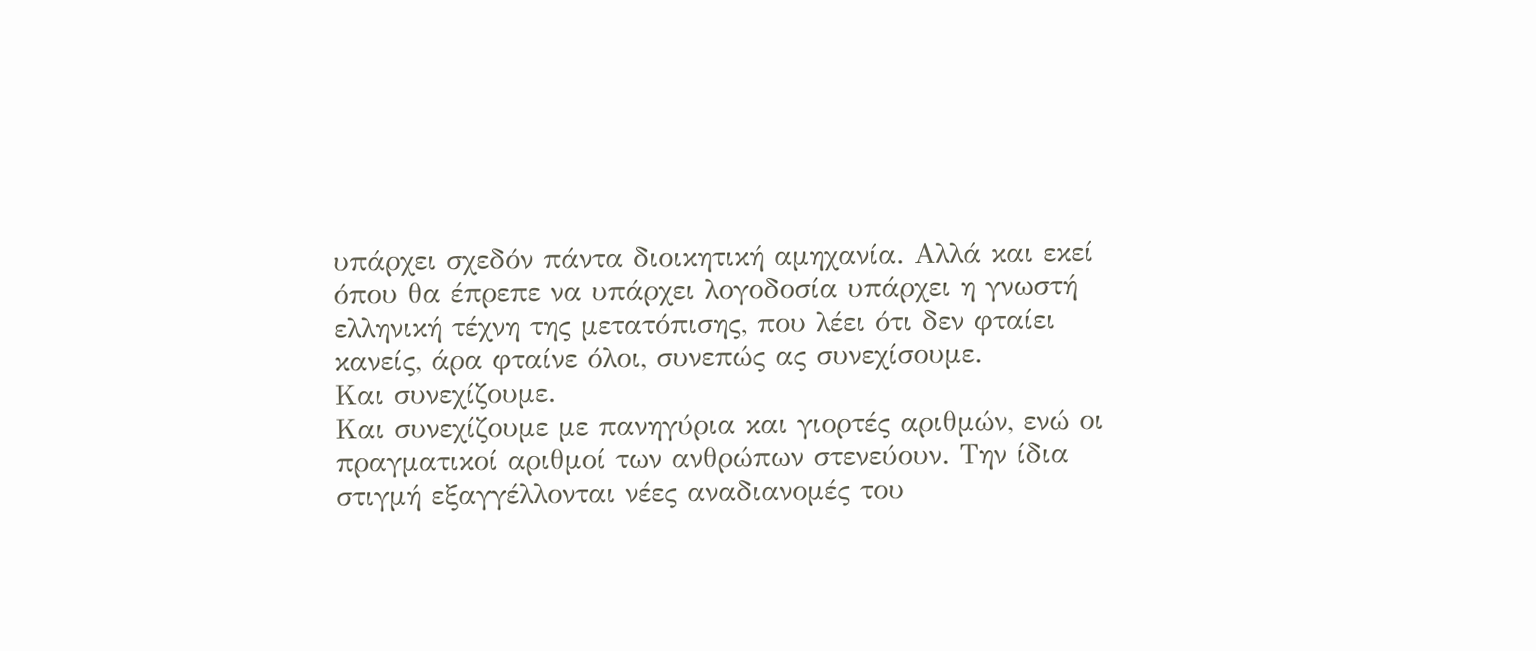υπάρχει σχεδόν πάντα διοικητική αμηχανία. Αλλά και εκεί όπου θα έπρεπε να υπάρχει λογοδοσία υπάρχει η γνωστή ελληνική τέχνη της μετατόπισης, που λέει ότι δεν φταίει κανείς, άρα φταίνε όλοι, συνεπώς ας συνεχίσουμε.
Και συνεχίζουμε.
Και συνεχίζουμε με πανηγύρια και γιορτές αριθμών, ενώ οι πραγματικοί αριθμοί των ανθρώπων στενεύουν. Την ίδια στιγμή εξαγγέλλονται νέες αναδιανομές του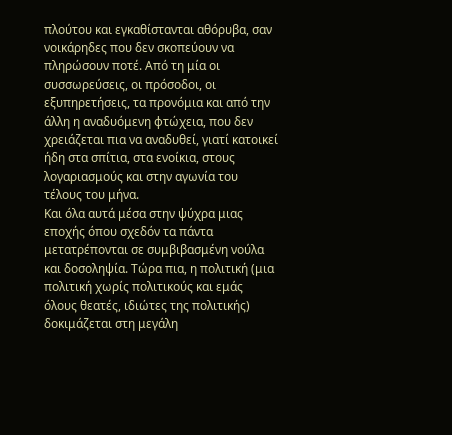πλούτου και εγκαθίστανται αθόρυβα, σαν νοικάρηδες που δεν σκοπεύουν να πληρώσουν ποτέ. Από τη μία οι συσσωρεύσεις, οι πρόσοδοι, οι εξυπηρετήσεις, τα προνόμια και από την άλλη η αναδυόμενη φτώχεια, που δεν χρειάζεται πια να αναδυθεί, γιατί κατοικεί ήδη στα σπίτια, στα ενοίκια, στους λογαριασμούς και στην αγωνία του τέλους του μήνα.
Και όλα αυτά μέσα στην ψύχρα μιας εποχής όπου σχεδόν τα πάντα μετατρέπονται σε συμβιβασμένη νούλα και δοσοληψία. Τώρα πια, η πολιτική (μια πολιτική χωρίς πολιτικούς και εμάς όλους θεατές, ιδιώτες της πολιτικής) δοκιμάζεται στη μεγάλη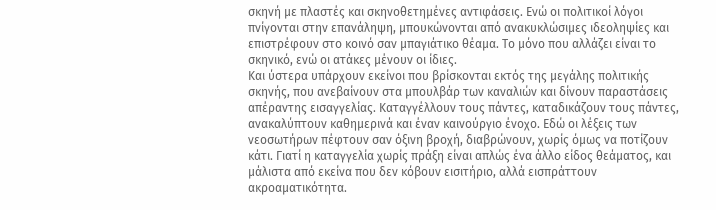σκηνή με πλαστές και σκηνοθετημένες αντιφάσεις. Ενώ οι πολιτικοί λόγοι πνίγονται στην επανάληψη, μπουκώνονται από ανακυκλώσιμες ιδεοληψίες και επιστρέφουν στο κοινό σαν μπαγιάτικο θέαμα. Το μόνο που αλλάζει είναι το σκηνικό, ενώ οι ατάκες μένουν οι ίδιες.
Και ύστερα υπάρχουν εκείνοι που βρίσκονται εκτός της μεγάλης πολιτικής σκηνής, που ανεβαίνουν στα μπουλβάρ των καναλιών και δίνουν παραστάσεις απέραντης εισαγγελίας. Καταγγέλλουν τους πάντες, καταδικάζουν τους πάντες, ανακαλύπτουν καθημερινά και έναν καινούργιο ένοχο. Εδώ οι λέξεις των νεοσωτήρων πέφτουν σαν όξινη βροχή, διαβρώνουν, χωρίς όμως να ποτίζουν κάτι. Γιατί η καταγγελία χωρίς πράξη είναι απλώς ένα άλλο είδος θεάματος, και μάλιστα από εκείνα που δεν κόβουν εισιτήριο, αλλά εισπράττουν ακροαματικότητα.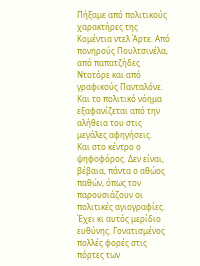Πήξαμε από πολιτικούς χαρακτήρες της Κομέντια ντελ Άρτε. Από πονηρούς Πουλτσινέλα, από παπατζήδες Ντοτόρε και από γραφικούς Πανταλόνε. Και το πολιτικό νόημα εξαφανίζεται από την αλήθεια του στις μεγάλες αφηγήσεις.
Και στο κέντρο ο ψηφοφόρος. Δεν είναι, βέβαια, πάντα ο αθώος παθών, όπως τον παρουσιάζουν οι πολιτικές αγιογραφίες. Έχει κι αυτός μερίδιο ευθύνης. Γονατισμένος πολλές φορές στις πόρτες των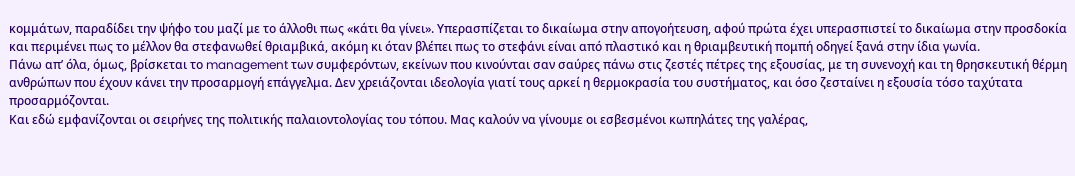κομμάτων, παραδίδει την ψήφο του μαζί με το άλλοθι πως «κάτι θα γίνει». Υπερασπίζεται το δικαίωμα στην απογοήτευση, αφού πρώτα έχει υπερασπιστεί το δικαίωμα στην προσδοκία και περιμένει πως το μέλλον θα στεφανωθεί θριαμβικά, ακόμη κι όταν βλέπει πως το στεφάνι είναι από πλαστικό και η θριαμβευτική πομπή οδηγεί ξανά στην ίδια γωνία.
Πάνω απ’ όλα, όμως, βρίσκεται το management των συμφερόντων, εκείνων που κινούνται σαν σαύρες πάνω στις ζεστές πέτρες της εξουσίας, με τη συνενοχή και τη θρησκευτική θέρμη ανθρώπων που έχουν κάνει την προσαρμογή επάγγελμα. Δεν χρειάζονται ιδεολογία γιατί τους αρκεί η θερμοκρασία του συστήματος, και όσο ζεσταίνει η εξουσία τόσο ταχύτατα προσαρμόζονται.
Και εδώ εμφανίζονται οι σειρήνες της πολιτικής παλαιοντολογίας του τόπου. Μας καλούν να γίνουμε οι εσβεσμένοι κωπηλάτες της γαλέρας,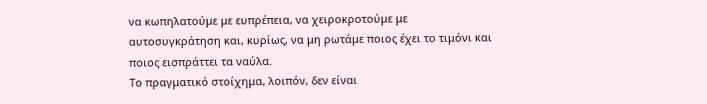να κωπηλατούμε με ευπρέπεια, να χειροκροτούμε με αυτοσυγκράτηση και, κυρίως, να μη ρωτάμε ποιος έχει το τιμόνι και ποιος εισπράττει τα ναύλα.
Το πραγματικό στοίχημα, λοιπόν, δεν είναι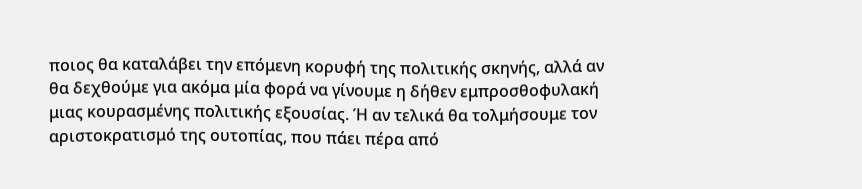ποιος θα καταλάβει την επόμενη κορυφή της πολιτικής σκηνής, αλλά αν θα δεχθούμε για ακόμα μία φορά να γίνουμε η δήθεν εμπροσθοφυλακή μιας κουρασμένης πολιτικής εξουσίας. Ή αν τελικά θα τολμήσουμε τον αριστοκρατισμό της ουτοπίας, που πάει πέρα από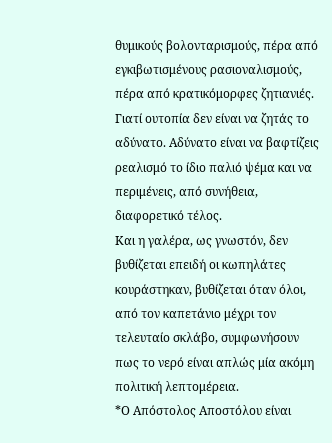θυμικούς βολονταρισμούς, πέρα από εγκιβωτισμένους ρασιοναλισμούς, πέρα από κρατικόμορφες ζητιανιές.
Γιατί ουτοπία δεν είναι να ζητάς το αδύνατο. Αδύνατο είναι να βαφτίζεις ρεαλισμό το ίδιο παλιό ψέμα και να περιμένεις, από συνήθεια, διαφορετικό τέλος.
Και η γαλέρα, ως γνωστόν, δεν βυθίζεται επειδή οι κωπηλάτες κουράστηκαν, βυθίζεται όταν όλοι, από τον καπετάνιο μέχρι τον τελευταίο σκλάβο, συμφωνήσουν πως το νερό είναι απλώς μία ακόμη πολιτική λεπτομέρεια.
*Ο Απόστολος Αποστόλου είναι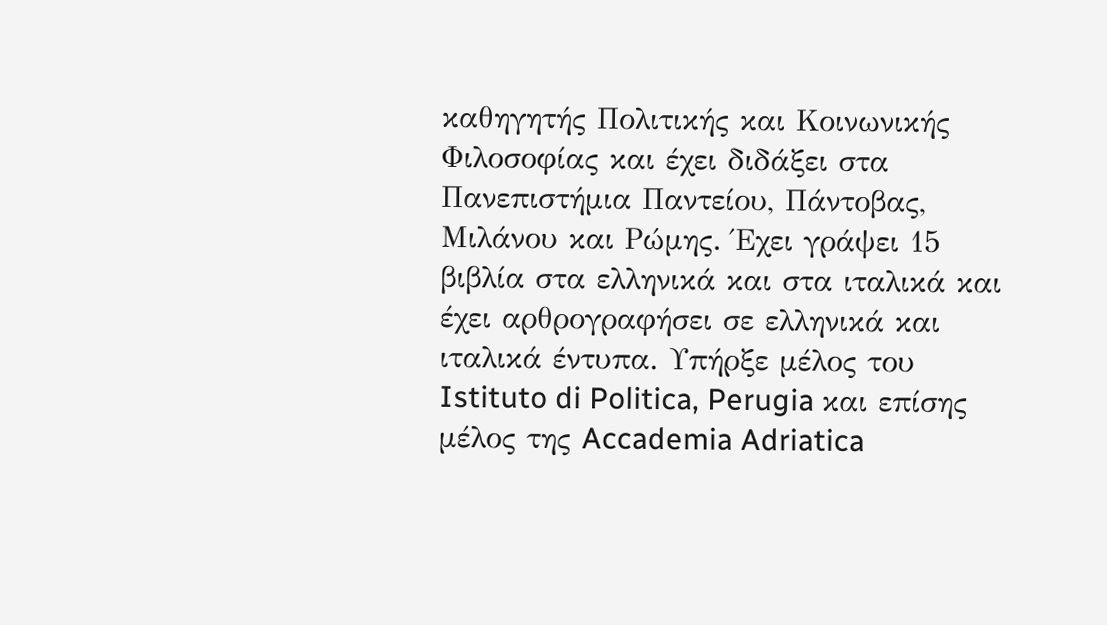καθηγητής Πολιτικής και Κοινωνικής Φιλοσοφίας και έχει διδάξει στα Πανεπιστήμια Παντείου, Πάντοβας, Μιλάνου και Ρώμης. Έχει γράψει 15 βιβλία στα ελληνικά και στα ιταλικά και έχει αρθρογραφήσει σε ελληνικά και ιταλικά έντυπα. Υπήρξε μέλος του Istituto di Politica, Perugia και επίσης μέλος της Accademia Adriatica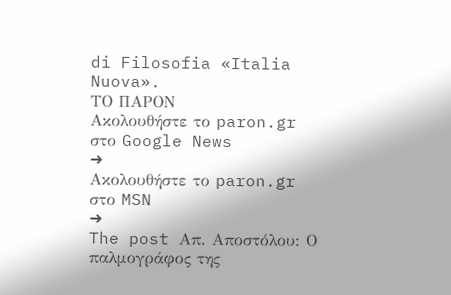di Filosofia «Italia Nuova».
ΤΟ ΠΑΡΟΝ
Ακολουθήστε το paron.gr στο Google News
➜
Ακολουθήστε το paron.gr στο MSN
➜
The post Απ. Αποστόλου: Ο παλμογράφος της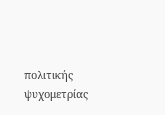πολιτικής ψυχομετρίας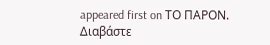appeared first on ΤΟ ΠΑΡΟΝ.
Διαβάστε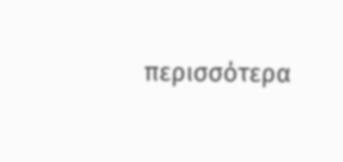περισσότερα